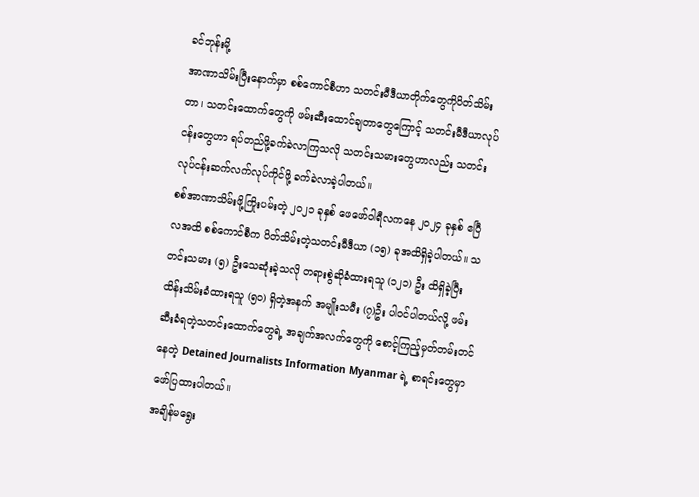ခင်ဘုန်းမို့
အာဏာသိမ်းပြီးနောက်မှာ စစ်ကောင်စီဟာ သတင်းမီဒီယာတိုက်တွေကိုပိတ်သိမ်းတာ၊ သတင်းထောက်တွေကို ဖမ်းဆီးထောင်ချတာတွေကြောင့် သတင်းမီဒီယာလုပ်ငန်းတွေဟာ ရပ်တည်ဖို့ခက်ခဲလာကြသလို သတင်းသမားတွေဟာလည်း သတင်းလုပ်ငန်းဆက်လက်လုပ်ကိုင်ဖို့ ခက်ခဲလာခဲ့ပါတယ်။
စစ်အာဏာသိမ်းဖို့ကြိုးပမ်းတဲ့ ၂၀၂၁ ခုနှစ် ဖေဖော်ဝါရီလကနေ ၂၀၂၄ ခုနှစ် ဧပြီလအထိ စစ်ကောင်စီက ပိတ်သိမ်းတဲ့သတင်းမီဒီယာ (၁၅) ခုအထိရှိခဲ့ပါတယ်။ သတင်းသမား (၅) ဦးသေဆုံးခဲ့သလို တရားစွဲဆိုခံထားရသူ (၁၂၁) ဦး ထိရှိခဲ့ပြီး ထိန်းသိမ်းခံထားရသူ (၅၀) ရှိတဲ့အနက် အမျိုးသမီး (၇)ဦး ပါဝင်ပါတယ်လို့ ဖမ်းဆီးခံရတဲ့သတင်းထောက်တွေရဲ့ အချက်အလက်တွေကို စောင့်ကြည့်မှတ်တမ်းတင်နေတဲ့ Detained Journalists Information Myanmar ရဲ့ စာရင်းတွေမှာဖော်ပြထားပါတယ်။
အချိန်မရွေး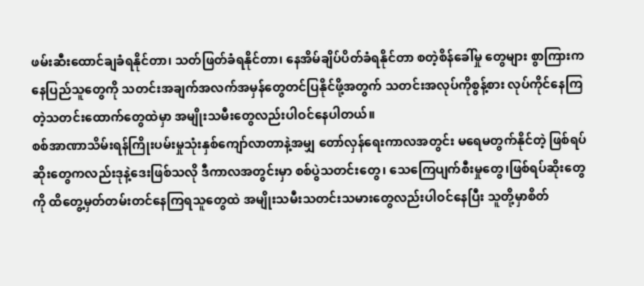ဖမ်းဆီးထောင်ချခံရနိုင်တာ၊ သတ်ဖြတ်ခံရနိုင်တာ၊ နေအိမ်ချိပ်ပိတ်ခံရနိုင်တာ စတဲ့စိန်ခေါ်မှု တွေများ စွာကြားကနေပြည်သူတွေကို သတင်းအချက်အလက်အမှန်တွေတင်ပြနိုင်ဖို့အတွက် သတင်းအလုပ်ကိုစွန့်စား လုပ်ကိုင်နေကြတဲ့သတင်းထောက်တွေထဲမှာ အမျိုးသမီးတွေလည်းပါဝင်နေပါတယ်။
စစ်အာဏာသိမ်းရန်ကြိုးပမ်းမှုသုံးနှစ်ကျော်လာတာနဲ့အမျှ တော်လှန်ရေးကာလအတွင်း မရေမတွက်နိုင်တဲ့ ဖြစ်ရပ်ဆိုးတွေကလည်းဒုနဲ့ဒေးဖြစ်သလို ဒီကာလအတွင်းမှာ စစ်ပွဲသတင်းတွေ၊ သေကြေပျက်စီးမှုတွေ၊ဖြစ်ရပ်ဆိုးတွေကို ထိတွေ့မှတ်တမ်းတင်နေကြရသူတွေထဲ အမျိုးသမီးသတင်းသမားတွေလည်းပါဝင်နေပြီး သူတို့မှာစိတ်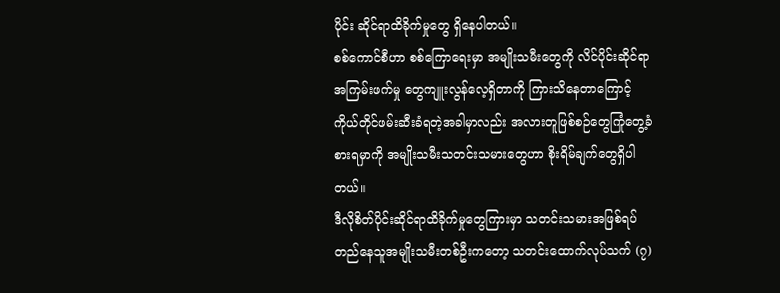ပိုင်း ဆိုင်ရာထိခိုက်မှုတွေ ရှိနေပါတယ်။
စစ်ကောင်စီဟာ စစ်ကြောရေးမှာ အမျိုးသမီးတွေကို လိင်ပိုင်းဆိုင်ရာအကြမ်းဖက်မှု တွေကျူးလွန်လေ့ရှိတာကို ကြားသိနေတာကြောင့် ကိုယ်တိုင်ဖမ်းဆီးခံရတဲ့အခါမှာလည်း အလားတူဖြစ်စဉ်တွေကြုံတွေ့ခံစားရမှာကို အမျိုးသမီးသတင်းသမားတွေဟာ စိုးရိမ်ချက်တွေရှိပါတယ်။
ဒီလိုစိတ်ပိုင်းဆိုင်ရာထိခိုက်မှုတွေကြားမှာ သတင်းသမားအဖြစ်ရပ်တည်နေသူအမျိုးသမီးတစ်ဦးကတော့ သတင်းထောက်လုပ်သက် (၇)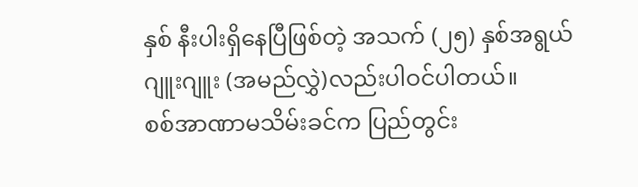နှစ် နီးပါးရှိနေပြီဖြစ်တဲ့ အသက် (၂၅) နှစ်အရွယ် ဂျူးဂျူး (အမည်လွှဲ)လည်းပါဝင်ပါတယ်။
စစ်အာဏာမသိမ်းခင်က ပြည်တွင်း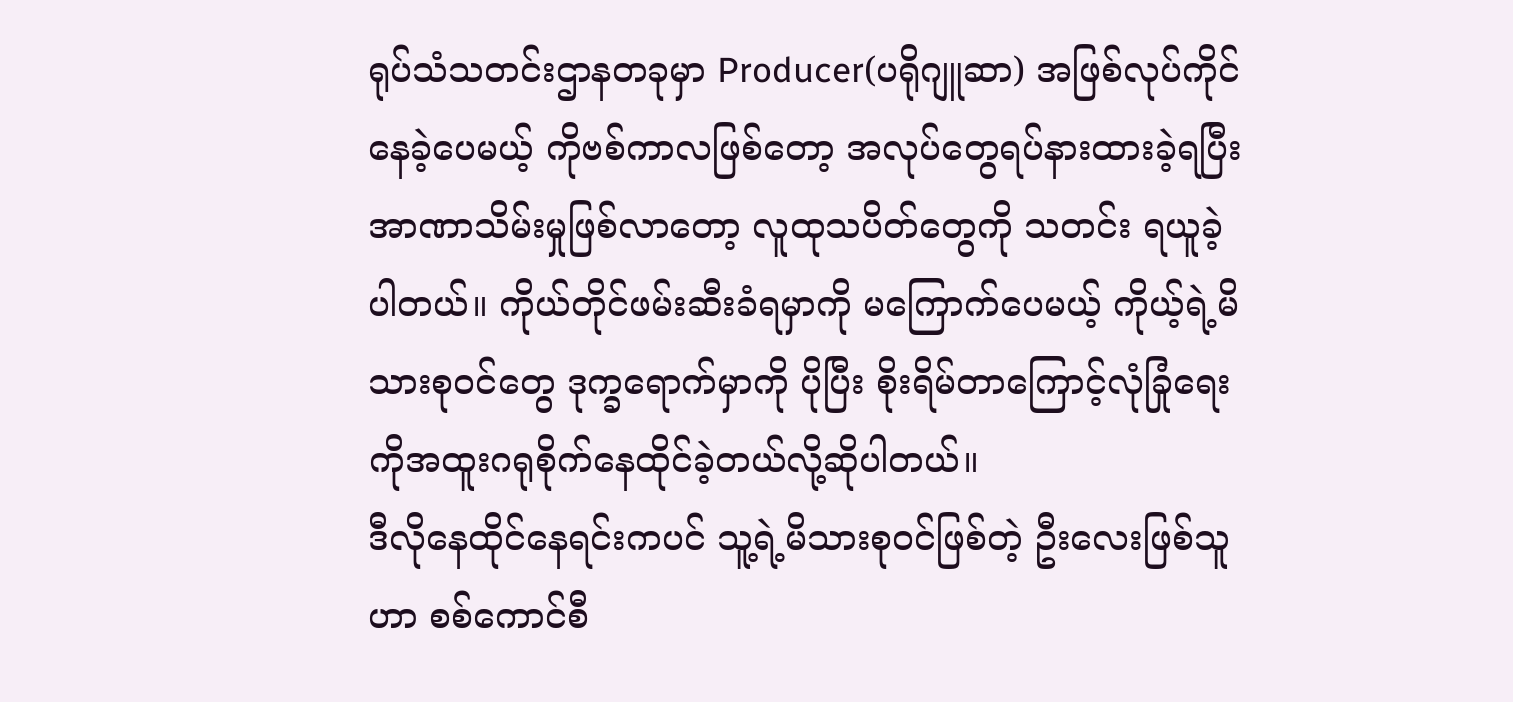ရုပ်သံသတင်းဌာနတခုမှာ Producer(ပရိုဂျူဆာ) အဖြစ်လုပ်ကိုင်နေခဲ့ပေမယ့် ကိုဗစ်ကာလဖြစ်တော့ အလုပ်တွေရပ်နားထားခဲ့ရပြီး အာဏာသိမ်းမှုဖြစ်လာတော့ လူထုသပိတ်တွေကို သတင်း ရယူခဲ့ပါတယ်။ ကိုယ်တိုင်ဖမ်းဆီးခံရမှာကို မကြောက်ပေမယ့် ကိုယ့်ရဲ့မိသားစုဝင်တွေ ဒုက္ခရောက်မှာကို ပိုပြီး စိုးရိမ်တာကြောင့်လုံခြုံရေးကိုအထူးဂရုစိုက်နေထိုင်ခဲ့တယ်လို့ဆိုပါတယ်။
ဒီလိုနေထိုင်နေရင်းကပင် သူ့ရဲ့မိသားစုဝင်ဖြစ်တဲ့ ဦးလေးဖြစ်သူဟာ စစ်ကောင်စီ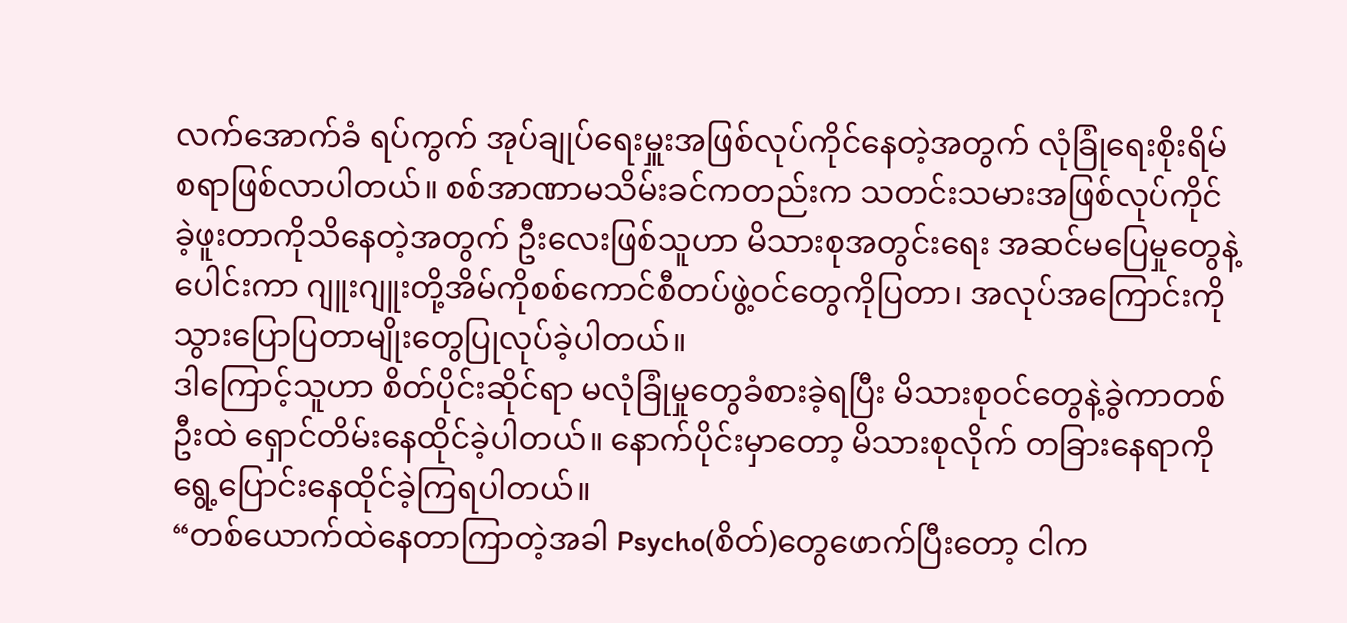လက်အောက်ခံ ရပ်ကွက် အုပ်ချုပ်ရေးမှူးအဖြစ်လုပ်ကိုင်နေတဲ့အတွက် လုံခြုံရေးစိုးရိမ်စရာဖြစ်လာပါတယ်။ စစ်အာဏာမသိမ်းခင်ကတည်းက သတင်းသမားအဖြစ်လုပ်ကိုင်ခဲ့ဖူးတာကိုသိနေတဲ့အတွက် ဦးလေးဖြစ်သူဟာ မိသားစုအတွင်းရေး အဆင်မပြေမှုတွေနဲ့ပေါင်းကာ ဂျူးဂျူးတို့အိမ်ကိုစစ်ကောင်စီတပ်ဖွဲ့ဝင်တွေကိုပြတာ၊ အလုပ်အကြောင်းကိုသွားပြောပြတာမျိုးတွေပြုလုပ်ခဲ့ပါတယ်။
ဒါကြောင့်သူဟာ စိတ်ပိုင်းဆိုင်ရာ မလုံခြုံမှုတွေခံစားခဲ့ရပြီး မိသားစုဝင်တွေနဲ့ခွဲကာတစ်ဦးထဲ ရှောင်တိမ်းနေထိုင်ခဲ့ပါတယ်။ နောက်ပိုင်းမှာတော့ မိသားစုလိုက် တခြားနေရာကိုရွေ့ပြောင်းနေထိုင်ခဲ့ကြရပါတယ်။
“တစ်ယောက်ထဲနေတာကြာတဲ့အခါ Psycho(စိတ်)တွေဖောက်ပြီးတော့ ငါက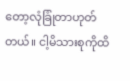တော့လုံခြုံတာဟုတ်တယ်။ ငါ့မိသားစုကိုထိ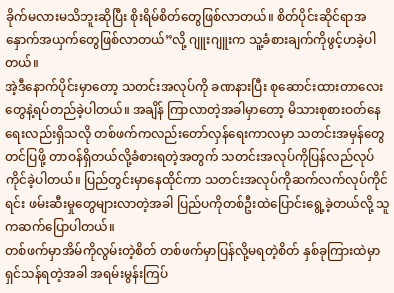ခိုက်မလားမသိဘူးဆိုပြီး စိုးရိမ်စိတ်တွေဖြစ်လာတယ်။ စိတ်ပိုင်းဆိုင်ရာအနှောက်အယှက်တွေဖြစ်လာတယ်”လို့ ဂျူးဂျူးက သူ့ခံစားချက်ကိုဖွင့်ဟခဲ့ပါတယ်။
အဲ့ဒီနောက်ပိုင်းမှာတော့ သတင်းအလုပ်ကို ခဏနားပြီး စုဆောင်းထားတာလေးတွေနဲ့ရပ်တည်ခဲ့ပါတယ်။ အချိန် ကြာလာတဲ့အခါမှာတော့ မိသားစုစားဝတ်နေရေးလည်းရှိသလို တစ်ဖက်ကလည်းတော်လှန်ရေးကာလမှာ သတင်းအမှန်တွေတင်ပြဖို့ တာဝန်ရှိတယ်လို့ခံစားရတဲ့အတွက် သတင်းအလုပ်ကိုပြန်လည်လုပ်ကိုင်ခဲ့ပါတယ်။ ပြည်တွင်းမှာနေထိုင်ကာ သတင်းအလုပ်ကိုဆက်လက်လုပ်ကိုင်ရင်း ဖမ်းဆီးမှုတွေများလာတဲ့အခါ ပြည်ပကိုတစ်ဦးထဲပြောင်းရွေ့ခဲ့တယ်လို့ သူကဆက်ပြောပါတယ်။
တစ်ဖက်မှာအိမ်ကိုလွမ်းတဲ့စိတ် တစ်ဖက်မှာပြန်လို့မရတဲ့စိတ် နှစ်ခုကြားထဲမှာ ရှင်သန်ရတဲ့အခါ အရမ်းမွန်းကြပ်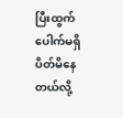ပြီးထွက်ပေါက်မရှိပိတ်မိနေတယ်လို့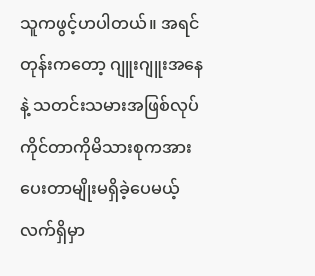သူကဖွင့်ဟပါတယ်။ အရင်တုန်းကတော့ ဂျူးဂျူးအနေနဲ့ သတင်းသမားအဖြစ်လုပ်ကိုင်တာကိုမိသားစုကအားပေးတာမျိုးမရှိခဲ့ပေမယ့် လက်ရှိမှာ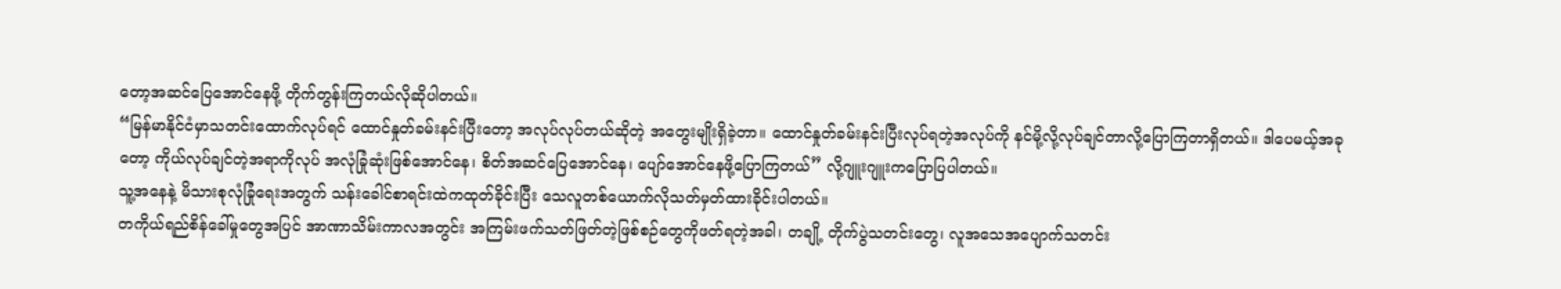တော့အဆင်ပြေအောင်နေဖို့ တိုက်တွန်းကြတယ်လိုဆိုပါတယ်။
“မြန်မာနိုင်ငံမှာသတင်းထောက်လုပ်ရင် ထောင်နှုတ်ခမ်းနင်းပြီးတော့ အလုပ်လုပ်တယ်ဆိုတဲ့ အတွေးမျိုးရှိခဲ့တာ။ ထောင်နှုတ်ခမ်းနင်းပြီးလုပ်ရတဲ့အလုပ်ကို နင်မို့လို့လုပ်ချင်တာလို့ပြောကြတာရှိတယ်။ ဒါပေမယ့်အခုတော့ ကိုယ်လုပ်ချင်တဲ့အရာကိုလုပ် အလုံခြုံဆုံးဖြစ်အောင်နေ၊ စိတ်အဆင်ပြေအောင်နေ၊ ပျော်အောင်နေဖို့ပြောကြတယ်” လို့ဂျူးဂျူးကပြောပြပါတယ်။
သူ့အနေနဲ့ မိသားစုလုံခြုံရေးအတွက် သန်းခေါင်စာရင်းထဲကထုတ်ခိုင်းပြီး သေလူတစ်ယောက်လိုသတ်မှတ်ထားခိုင်းပါတယ်။
တကိုယ်ရည်စိန်ခေါ်မှုတွေအပြင် အာဏာသိမ်းကာလအတွင်း အကြမ်းဖက်သတ်ဖြတ်တဲ့ဖြစ်စဉ်တွေကိုဖတ်ရတဲ့အခါ၊ တချို့ တိုက်ပွဲသတင်းတွေ၊ လူအသေအပျောက်သတင်း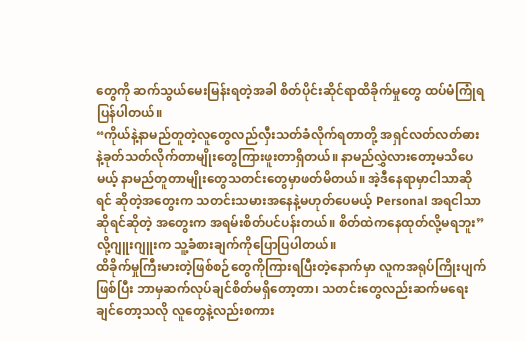တွေကို ဆက်သွယ်မေးမြန်းရတဲ့အခါ စိတ်ပိုင်းဆိုင်ရာထိခိုက်မှုတွေ ထပ်မံကြုံရပြန်ပါတယ်။
“ကိုယ်နဲ့နာမည်တူတဲ့လူတွေလည်လှီးသတ်ခံလိုက်ရတာတို့ အရှင်လတ်လတ်ဓားနဲ့ခုတ်သတ်လိုက်တာမျိုးတွေကြားဖူးတာရှိတယ်။ နာမည်လွှဲလားတော့မသိပေမယ့် နာမည်တူတာမျိုးတွေသတင်းတွေမှာဖတ်မိတယ်။ အဲ့ဒီနေရာမှာငါသာဆိုရင် ဆိုတဲ့အတွေးက သတင်းသမားအနေနဲ့မဟုတ်ပေမယ့် Personal အရငါသာဆိုရင်ဆိုတဲ့ အတွေးက အရမ်းစိတ်ပင်ပန်းတယ်။ စိတ်ထဲကနေထုတ်လို့မရဘူး”လို့ဂျူးဂျူးက သူ့ခံစားချက်ကိုပြောပြပါတယ်။
ထိခိုက်မှုကြီးမားတဲ့ဖြစ်စဉ်တွေကိုကြားရပြီးတဲ့နောက်မှာ လူကအရုပ်ကြိုးပျက်ဖြစ်ပြီး ဘာမှဆက်လုပ်ချင်စိတ်မရှိတော့တာ၊ သတင်းတွေလည်းဆက်မရေးချင်တော့သလို လူတွေနဲ့လည်းစကား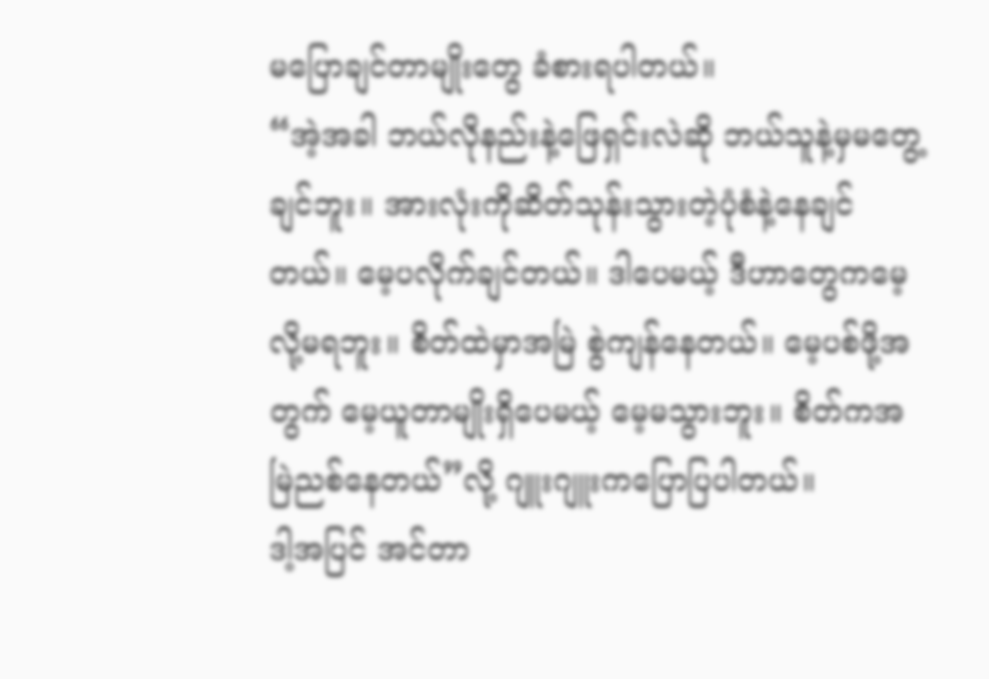မပြောချင်တာမျိုးတွေ ခံစားရပါတယ်။
“အဲ့အခါ ဘယ်လိုနည်းနဲ့ဖြေရှင်းလဲဆို ဘယ်သူနဲ့မှမတွေ့ချင်ဘူး။ အားလုံးကိုဆိတ်သုန်းသွားတဲ့ပုံစံနဲ့နေချင်တယ်။ မေ့ပလိုက်ချင်တယ်။ ဒါပေမယ့် ဒီဟာတွေကမေ့လို့မရဘူး။ စိတ်ထဲမှာအမြဲ စွဲကျန်နေတယ်။ မေ့ပစ်ဖို့အတွက် မေ့ယူတာမျိုးရှိပေမယ့် မေ့မသွားဘူး။ စိတ်ကအမြဲညစ်နေတယ်”လို့ ဂျူးဂျူးကပြောပြပါတယ်။
ဒါ့အပြင် အင်တာ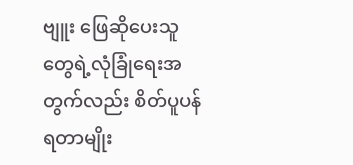ဗျူး ဖြေဆိုပေးသူတွေရဲ့လုံခြုံရေးအတွက်လည်း စိတ်ပူပန်ရတာမျိုး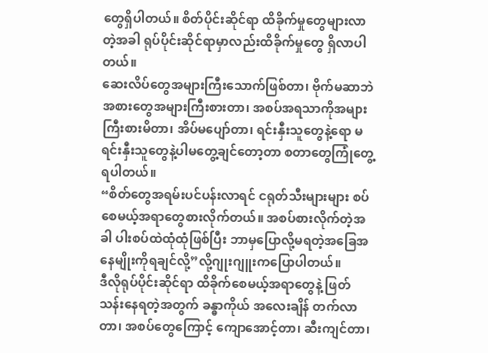တွေရှိပါတယ်။ စိတ်ပိုင်းဆိုင်ရာ ထိခိုက်မှုတွေများလာတဲ့အခါ ရုပ်ပိုင်းဆိုင်ရာမှာလည်းထိခိုက်မှုတွေ ရှိလာပါတယ်။
ဆေးလိပ်တွေအများကြီးသောက်ဖြစ်တာ၊ ဗိုက်မဆာဘဲအစားတွေအများကြီးစားတာ၊ အစပ်အရသာကိုအများကြီးစားမိတာ၊ အိပ်မပျော်တာ၊ ရင်းနှီးသူတွေနဲ့ရော မရင်းနှီးသူတွေနဲ့ပါမတွေ့ချင်တော့တာ စတာတွေကြုံတွေ့ရပါတယ်။
“စိတ်တွေအရမ်းပင်ပန်းလာရင် ငရုတ်သီးများများ စပ်စေမယ့်အရာတွေစားလိုက်တယ်။ အစပ်စားလိုက်တဲ့အခါ ပါးစပ်ထဲထုံထုံဖြစ်ပြီး ဘာမှပြောလို့မရတဲ့အခြေအနေမျိုးကိုရချင်လို့”လို့ဂျုးဂျူးကပြောပါတယ်။
ဒီလိုရုပ်ပိုင်းဆိုင်ရာ ထိခိုက်စေမယ့်အရာတွေနဲ့ ဖြတ်သန်းနေရတဲ့အတွက် ခန္ဓာကိုယ် အလေးချိန် တက်လာတာ၊ အစပ်တွေကြောင့် ကျောအောင့်တာ၊ ဆီးကျင်တာ၊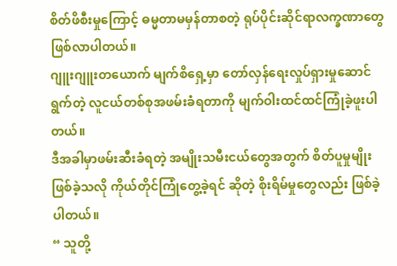စိတ်ဖိစီးမှုကြောင့် ဓမ္မတာမမှန်တာစတဲ့ ရုပ်ပိုင်းဆိုင်ရာလက္ခဏာတွေဖြစ်လာပါတယ်။
ဂျူးဂျူးတယောက် မျက်စိရှေ့မှာ တော်လှန်ရေးလှုပ်ရှားမှုဆောင်ရွက်တဲ့ လူငယ်တစ်စုအဖမ်းခံရတာကို မျက်ဝါးထင်ထင်ကြုံခဲ့ဖူးပါတယ်။
ဒီအခါမှာဖမ်းဆီးခံရတဲ့ အမျိုးသမီးငယ်တွေအတွက် စိတ်ပူမှုမျိုးဖြစ်ခဲ့သလို ကိုယ်တိုင်ကြုံတွေ့ခဲ့ရင် ဆိုတဲ့ စိုးရိမ်မှုတွေလည်း ဖြစ်ခဲ့ပါတယ်။
“ သူတို့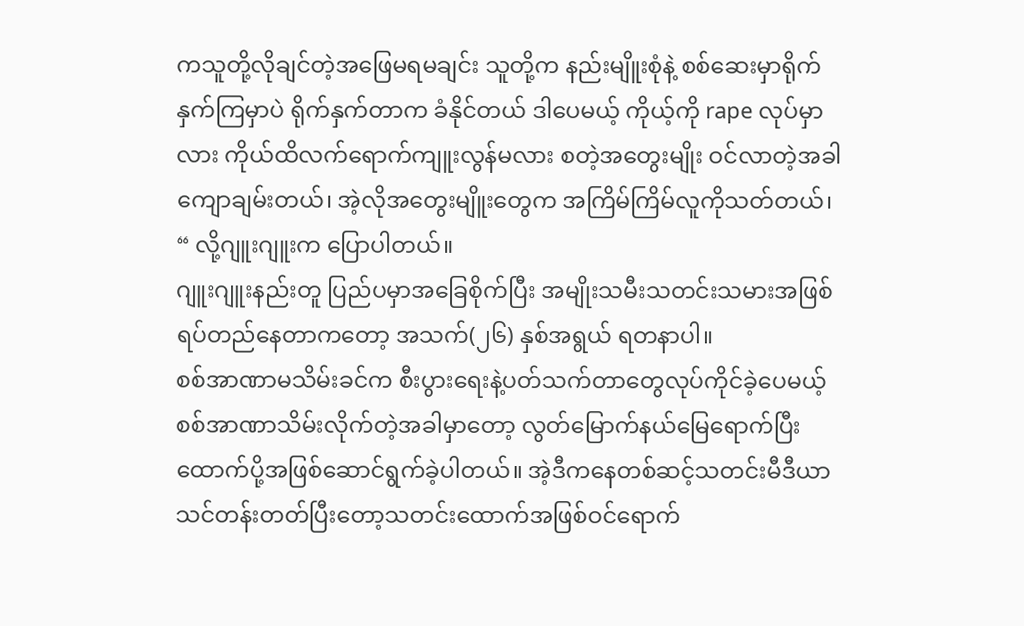ကသူတို့လိုချင်တဲ့အဖြေမရမချင်း သူတို့က နည်းမျိူးစုံနဲ့ စစ်ဆေးမှာရိုက်နှက်ကြမှာပဲ ရိုက်နှက်တာက ခံနိုင်တယ် ဒါပေမယ့် ကိုယ့်ကို rape လုပ်မှာလား ကိုယ်ထိလက်ရောက်ကျူးလွန်မလား စတဲ့အတွေးမျိုး ဝင်လာတဲ့အခါ ကျောချမ်းတယ်၊ အဲ့လိုအတွေးမျိူးတွေက အကြိမ်ကြိမ်လူကိုသတ်တယ်၊ “ လို့ဂျူးဂျူးက ပြောပါတယ်။
ဂျူးဂျူးနည်းတူ ပြည်ပမှာအခြေစိုက်ပြီး အမျိုးသမီးသတင်းသမားအဖြစ်ရပ်တည်နေတာကတော့ အသက်(၂၆) နှစ်အရွယ် ရတနာပါ။
စစ်အာဏာမသိမ်းခင်က စီးပွားရေးနဲ့ပတ်သက်တာတွေလုပ်ကိုင်ခဲ့ပေမယ့် စစ်အာဏာသိမ်းလိုက်တဲ့အခါမှာတော့ လွတ်မြောက်နယ်မြေရောက်ပြီးထောက်ပို့အဖြစ်ဆောင်ရွက်ခဲ့ပါတယ်။ အဲ့ဒီကနေတစ်ဆင့်သတင်းမီဒီယာသင်တန်းတတ်ပြီးတော့သတင်းထောက်အဖြစ်ဝင်ရောက်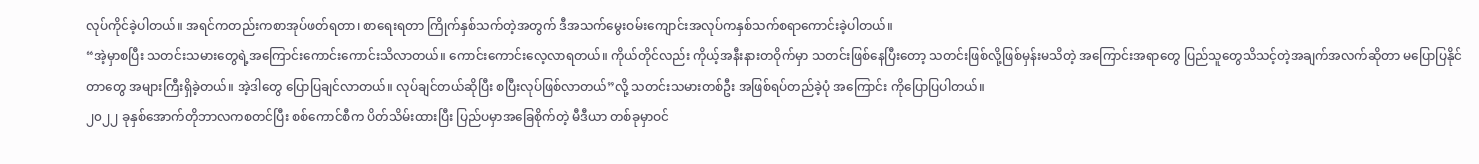လုပ်ကိုင်ခဲ့ပါတယ်။ အရင်ကတည်းကစာအုပ်ဖတ်ရတာ၊ စာရေးရတာ ကြိုက်နှစ်သက်တဲ့အတွက် ဒီအသက်မွေးဝမ်းကျောင်းအလုပ်ကနှစ်သက်စရာကောင်းခဲ့ပါတယ်။
“အဲ့မှာစပြီး သတင်းသမားတွေရဲ့အကြောင်းကောင်းကောင်းသိလာတယ်။ ကောင်းကောင်းလေ့လာရတယ်။ ကိုယ်တိုင်လည်း ကိုယ့်အနီးနားတဝိုက်မှာ သတင်းဖြစ်နေပြီးတော့ သတင်းဖြစ်လို့ဖြစ်မှန်းမသိတဲ့ အကြောင်းအရာတွေ ပြည်သူတွေသိသင့်တဲ့အချက်အလက်ဆိုတာ မပြောပြနိုင်တာတွေ အများကြီးရှိခဲ့တယ်။ အဲ့ဒါတွေ ပြောပြချင်လာတယ်။ လုပ်ချင်တယ်ဆိုပြီး စပြီးလုပ်ဖြစ်လာတယ်”လို့ သတင်းသမားတစ်ဦး အဖြစ်ရပ်တည်ခဲ့ပုံ အကြောင်း ကိုပြောပြပါတယ်။
၂၀၂၂ ခုနှစ်အောက်တိုဘာလကစတင်ပြီး စစ်ကောင်စီက ပိတ်သိမ်းထားပြီး ပြည်ပမှာအခြေစိုက်တဲ့ မီဒီယာ တစ်ခုမှာဝင်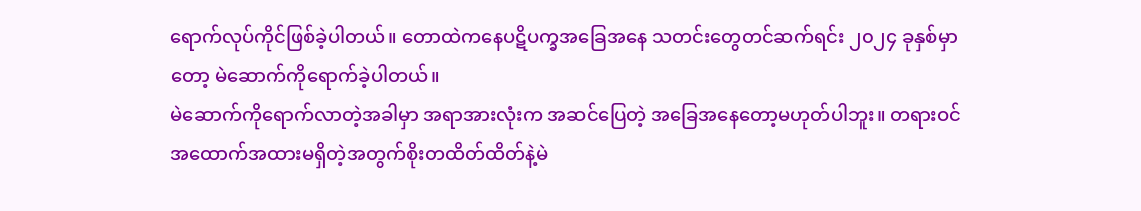ရောက်လုပ်ကိုင်ဖြစ်ခဲ့ပါတယ်။ တောထဲကနေပဋိပက္ခအခြေအနေ သတင်းတွေတင်ဆက်ရင်း ၂၀၂၄ ခုနှစ်မှာတော့ မဲဆောက်ကိုရောက်ခဲ့ပါတယ်။
မဲဆောက်ကိုရောက်လာတဲ့အခါမှာ အရာအားလုံးက အဆင်ပြေတဲ့ အခြေအနေတော့မဟုတ်ပါဘူး။ တရားဝင် အထောက်အထားမရှိတဲ့အတွက်စိုးတထိတ်ထိတ်နဲ့မဲ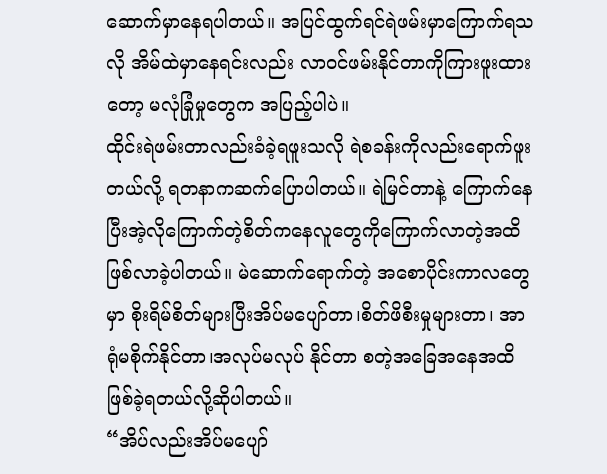ဆောက်မှာနေရပါတယ်။ အပြင်ထွက်ရင်ရဲဖမ်းမှာကြောက်ရသလို အိမ်ထဲမှာနေရင်းလည်း လာဝင်ဖမ်းနိုင်တာကိုကြားဖူးထားတော့ မလုံခြုံမှုတွေက အပြည့်ပါပဲ။
ထိုင်းရဲဖမ်းတာလည်းခံခဲ့ရဖူးသလို ရဲစခန်းကိုလည်းရောက်ဖူးတယ်လို့ ရတနာကဆက်ပြောပါတယ်။ ရဲမြင်တာနဲ့ ကြောက်နေပြီးအဲ့လိုကြောက်တဲ့စိတ်ကနေလူတွေကိုကြောက်လာတဲ့အထိဖြစ်လာခဲ့ပါတယ်။ မဲဆောက်ရောက်တဲ့ အစောပိုင်းကာလတွေမှာ စိုးရိမ်စိတ်များပြီးအိပ်မပျော်တာ၊စိတ်ဖိစီးမှုများတာ၊ အာရုံမစိုက်နိုင်တာ၊အလုပ်မလုပ် နိုင်တာ စတဲ့အခြေအနေအထိဖြစ်ခဲ့ရတယ်လို့ဆိုပါတယ်။
“အိပ်လည်းအိပ်မပျော်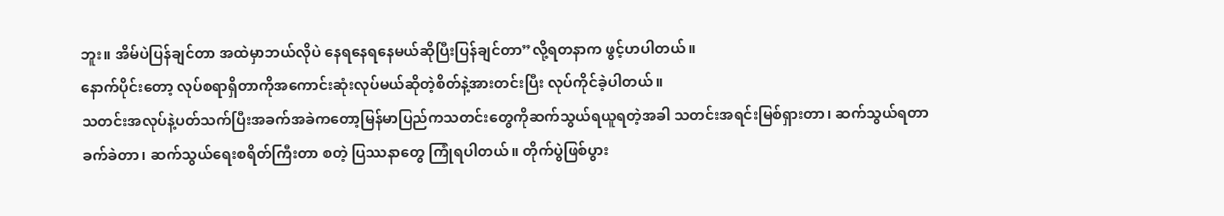ဘူး။ အိမ်ပဲပြန်ချင်တာ အထဲမှာဘယ်လိုပဲ နေရနေရနေမယ်ဆိုပြီးပြန်ချင်တာ”လို့ရတနာက ဖွင့်ဟပါတယ်။
နောက်ပိုင်းတော့ လုပ်စရာရှိတာကိုအကောင်းဆုံးလုပ်မယ်ဆိုတဲ့စိတ်နဲ့အားတင်းပြီး လုပ်ကိုင်ခဲ့ပါတယ်။
သတင်းအလုပ်နဲ့ပတ်သက်ပြီးအခက်အခဲကတော့မြန်မာပြည်ကသတင်းတွေကိုဆက်သွယ်ရယူရတဲ့အခါ သတင်းအရင်းမြစ်ရှားတာ၊ ဆက်သွယ်ရတာ ခက်ခဲတာ၊ ဆက်သွယ်ရေးစရိတ်ကြီးတာ စတဲ့ ပြဿနာတွေ ကြုံရပါတယ်။ တိုက်ပွဲဖြစ်ပွား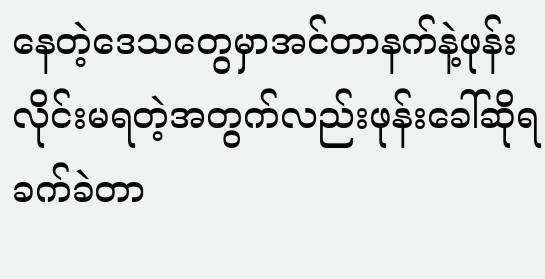နေတဲ့ဒေသတွေမှာအင်တာနက်နဲ့ဖုန်းလိုင်းမရတဲ့အတွက်လည်းဖုန်းခေါ်ဆိုရခက်ခဲတာ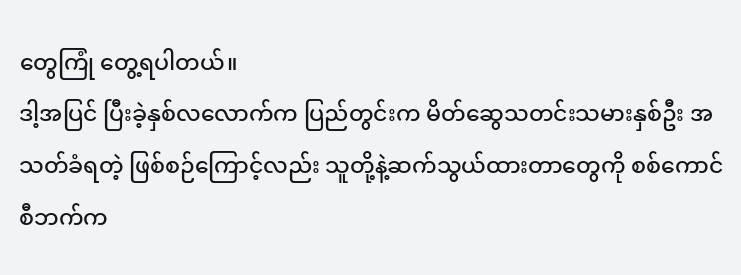တွေကြုံ တွေ့ရပါတယ်။
ဒါ့အပြင် ပြီးခဲ့နှစ်လလောက်က ပြည်တွင်းက မိတ်ဆွေသတင်းသမားနှစ်ဦး အသတ်ခံရတဲ့ ဖြစ်စဉ်ကြောင့်လည်း သူတို့နဲ့ဆက်သွယ်ထားတာတွေကို စစ်ကောင်စီဘက်က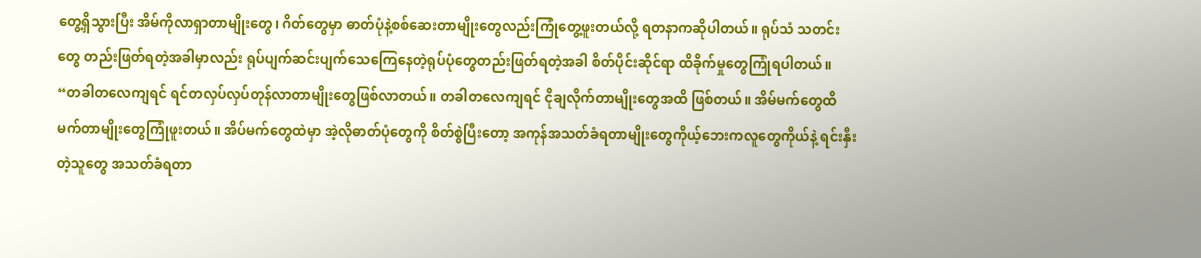တွေ့ရှိသွားပြီး အိမ်ကိုလာရှာတာမျိုးတွေ၊ ဂိတ်တွေမှာ ဓာတ်ပုံနဲ့စစ်ဆေးတာမျိုးတွေလည်းကြုံတွေ့ဖူးတယ်လို့ ရတနာကဆိုပါတယ်။ ရုပ်သံ သတင်းတွေ တည်းဖြတ်ရတဲ့အခါမှာလည်း ရုပ်ပျက်ဆင်းပျက်သေကြေနေတဲ့ရုပ်ပုံတွေတည်းဖြတ်ရတဲ့အခါ စိတ်ပိုင်းဆိုင်ရာ ထိခိုက်မှုတွေကြုံရပါတယ်။
“တခါတလေကျရင် ရင်တလှပ်လှပ်တုန်လာတာမျိုးတွေဖြစ်လာတယ်။ တခါတလေကျရင် ငိုချလိုက်တာမျိုးတွေအထိ ဖြစ်တယ်။ အိမ်မက်တွေထိမက်တာမျိုးတွေကြုံဖူးတယ်။ အိပ်မက်တွေထဲမှာ အဲ့လိုဓာတ်ပုံတွေကို စိတ်စွဲပြီးတော့ အကုန်အသတ်ခံရတာမျိုးတွေကိုယ့်ဘေးကလူတွေကိုယ်နဲ့ ရင်းနှီးတဲ့သူတွေ အသတ်ခံရတာ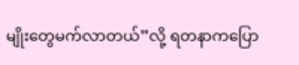မျိုးတွေမက်လာတယ်”လို့ ရတနာကပြော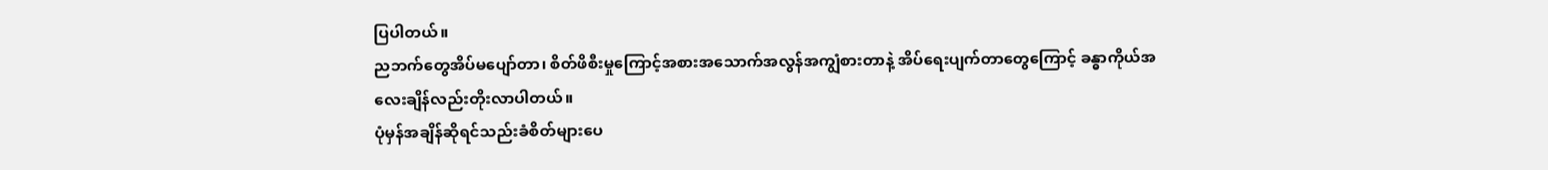ပြပါတယ်။
ညဘက်တွေအိပ်မပျော်တာ၊ စိတ်ဖိစီးမှုကြောင့်အစားအသောက်အလွန်အကျွံစားတာနဲ့ အိပ်ရေးပျက်တာတွေကြောင့် ခန္ဓာကိုယ်အလေးချိန်လည်းတိုးလာပါတယ်။
ပုံမှန်အချိန်ဆိုရင်သည်းခံစိတ်များပေ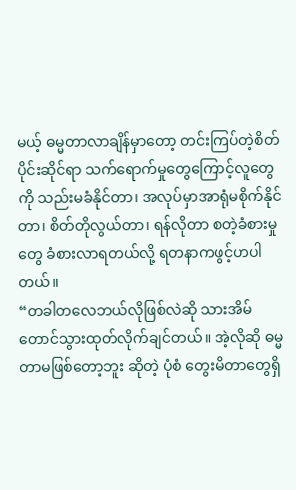မယ့် ဓမ္မတာလာချိန်မှာတော့ တင်းကြပ်တဲ့စိတ်ပိုင်းဆိုင်ရာ သက်ရောက်မှုတွေကြောင့်လူတွေကို သည်းမခံနိုင်တာ၊ အလုပ်မှာအာရုံမစိုက်နိုင်တာ၊ စိတ်တိုလွယ်တာ၊ ရန်လိုတာ စတဲ့ခံစားမှုတွေ ခံစားလာရတယ်လို့ ရတနာကဖွင့်ဟပါတယ်။
“တခါတလေဘယ်လိုဖြစ်လဲဆို သားအိမ်တောင်သွားထုတ်လိုက်ချင်တယ်။ အဲ့လိုဆို ဓမ္မတာမဖြစ်တော့ဘူး ဆိုတဲ့ ပုံစံ တွေးမိတာတွေရှိ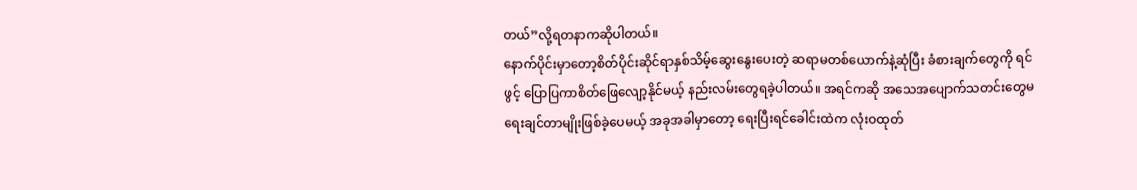တယ်”လို့ရတနာကဆိုပါတယ်။
နောက်ပိုင်းမှာတော့စိတ်ပိုင်းဆိုင်ရာနှစ်သိမ့်ဆွေးနွေးပေးတဲ့ ဆရာမတစ်ယောက်နဲ့ဆုံပြီး ခံစားချက်တွေကို ရင်ဖွင့် ပြောပြကာစိတ်ဖြေလျော့နိုင်မယ့် နည်းလမ်းတွေရခဲ့ပါတယ်။ အရင်ကဆို အသေအပျောက်သတင်းတွေမရေးချင်တာမျိုးဖြစ်ခဲ့ပေမယ့် အခုအခါမှာတော့ ရေးပြီးရင်ခေါင်းထဲက လုံးဝထုတ်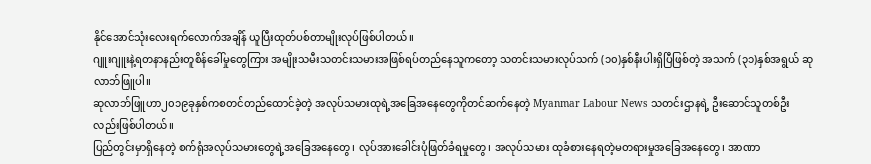နိုင်အောင်သုံးလေးရက်လောက်အချိန် ယူပြီးထုတ်ပစ်တာမျိုးလုပ်ဖြစ်ပါတယ်။
ဂျူးဂျူးနဲ့ရတနာနည်းတူစိန်ခေါ်မှုတွေကြား အမျိုးသမီးသတင်းသမားအဖြစ်ရပ်တည်နေသူကတော့ သတင်းသမားလုပ်သက် (၁၀)နှစ်နီးပါးရှိပြီဖြစ်တဲ့ အသက် (၃၁)နှစ်အရွယ် ဆုလာဘ်ဖြူပါ။
ဆုလာဘ်ဖြူဟာ၂၀၁၉ခုနှစ်ကစတင်တည်ထောင်ခဲ့တဲ့ အလုပ်သမားထုရဲ့အခြေအနေတွေကိုတင်ဆက်နေတဲ့ Myanmar Labour News သတင်းဌာနရဲ့ ဦးဆောင်သူတစ်ဦးလည်းဖြစ်ပါတယ်။
ပြည်တွင်းမှာရှိနေတဲ့ စက်ရုံအလုပ်သမားတွေရဲ့အခြေအနေတွေ၊ လုပ်အားခေါင်းပုံဖြတ်ခံရမှုတွေ၊ အလုပ်သမား ထုခံစားနေရတဲ့မတရားမှုအခြေအနေတွေ၊ အာဏာ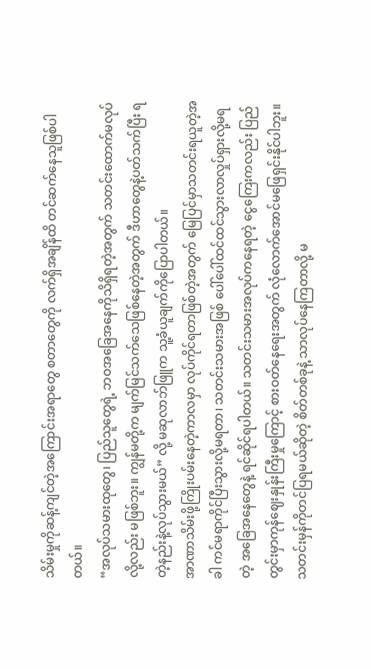သိမ်းမှုကိုဆန့်ကျင်တဲ့အကြောင်းအရာတွေ စတာတွေကို လက်ရှိအချိန်ထိ တင်ဆက်နေသူဖြစ်ပါတယ်။
“အလုပ်သမားထုတွေ၊ ပြည်သူတွေရဲ့ ဘဝအခြေအနေကိုသိရှိရတဲ့အတွက် သတင်းထောက်မလုပ်လို့လည်း မဖြစ်ဘူး။ ကျွန်မတို့က မျက်မြင်သက်သေဖြစ်နေတဲ့အတွက် ဒီဟာတွေနဲ့ပတ်သက်ပြီး ရတဲ့နည်းနဲ့လုပ်သွားမယ်” လို့ မဆုလာဘ်ဖြူက သူ့ခံယူချက်ကိုပြောပါတယ်။
အာဏာသိမ်းဖို့ကြိုးပမ်းနေတဲ့ကာလမှာ လုပ်ကိုင်ရတာဖြစ်တဲ့အတွက် မြေပြင်မှာသတင်းရယူတဲ့အခါ ကင်မရာကိုင်ပြီးသွားလို့မရတာ၊ သတင်းသမားအဖြစ် ပေါ်ပေါ်ထင်ထင်သွားလာလှုပ်ရှားလို့မရတဲ့ အခြေအနေတွေနဲ့ ရင်ဆိုင်ရပါတယ်။ သတင်းသမားအလုပ်ကနေရတဲ့ ငွေကြေးကလည်း ပြည်တွင်းမှာကုန်ဈေးနှုန်းကြီးမှုကြောင့် စားဝတ်နေရေးအတွက် လုံလောက်အောင်မဖြေရှင်းနိုင်ပါဘူး။ သတင်းမှန်ကိုတင်ပြရမယ်ဆိုတဲ့ စိတ်တစ်ခုနဲ့ သာလုပ်နေကြတာလို့ မ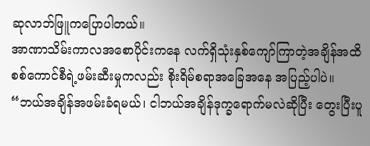ဆုလာဘ်ဖြူကပြောပါတယ်။
အာဏာသိမ်းကာလအစောပိုင်းကနေ လက်ရှိသုံးနှစ်ကျော်ကြာတဲ့အချိန်အထိ စစ်ကောင်စီရဲ့ဖမ်းဆီးမှုကလည်း စိုးရိမ်စရာအခြေအနေ အပြည့်ပါပဲ။
“ဘယ်အချိန်အဖမ်းခံရမယ်၊ ငါဘယ်အချိန်ဒုက္ခရောက်မလဲဆိုပြီး တွေးပြီးပူ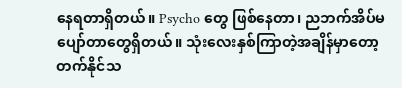နေရတာရှိတယ်။ Psycho တွေ ဖြစ်နေတာ၊ ညဘက်အိပ်မပျော်တာတွေရှိတယ်။ သုံးလေးနှစ်ကြာတဲ့အချိန်မှာတော့ တက်နိုင်သ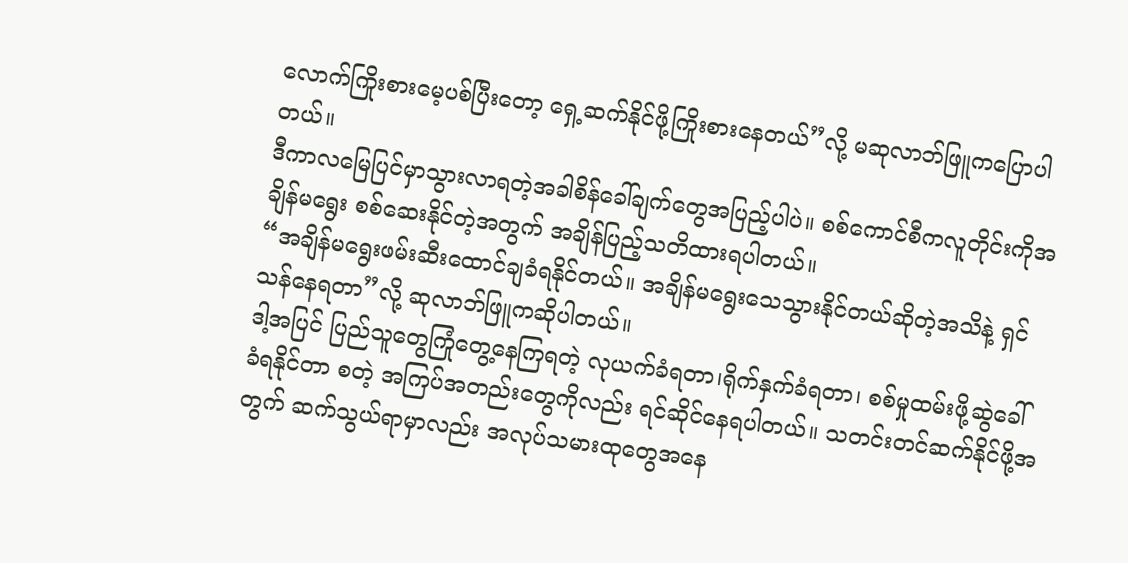လောက်ကြိုးစားမေ့ပစ်ပြီးတော့ ရှေ့ဆက်နိုင်ဖို့ကြိုးစားနေတယ်”လို့ မဆုလာဘ်ဖြူကပြောပါတယ်။
ဒီကာလမြေပြင်မှာသွားလာရတဲ့အခါစိန်ခေါ်ချက်တွေအပြည့်ပါပဲ။ စစ်ကောင်စီကလူတိုင်းကိုအချိန်မရွေး စစ်ဆေးနိုင်တဲ့အတွက် အချိန်ပြည့်သတိထားရပါတယ်။
“အချိန်မရွေးဖမ်းဆီးထောင်ချခံရနိုင်တယ်။ အချိန်မရွေးသေသွားနိုင်တယ်ဆိုတဲ့အသိနဲ့ ရှင်သန်နေရတာ”လို့ ဆုလာဘ်ဖြူကဆိုပါတယ်။
ဒါ့အပြင် ပြည်သူတွေကြုံတွေ့နေကြရတဲ့ လုယက်ခံရတာ၊ရိုက်နှက်ခံရတာ၊ စစ်မှုထမ်းဖို့ဆွဲခေါ်ခံရနိုင်တာ စတဲ့ အကြပ်အတည်းတွေကိုလည်း ရင်ဆိုင်နေရပါတယ်။ သတင်းတင်ဆက်နိုင်ဖို့အတွက် ဆက်သွယ်ရာမှာလည်း အလုပ်သမားထုတွေအနေ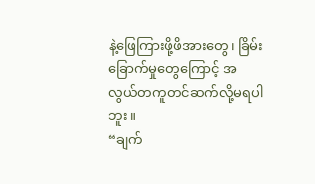နဲ့ဖြေကြားဖို့ဖိအားတွေ၊ ခြိမ်းခြောက်မှုတွေကြောင့် အလွယ်တကူတင်ဆက်လို့မရပါဘူး။
“ချက်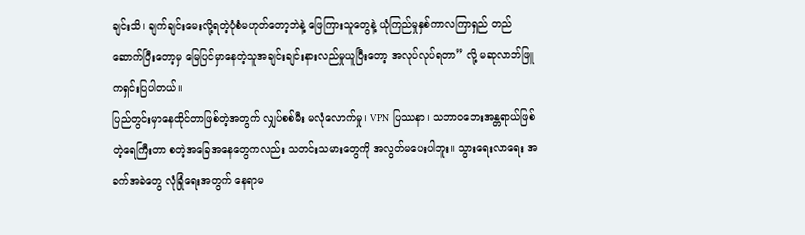ချင်းသိ၊ ချက်ချင်းမေးလို့ရတဲ့ပုံစံမဟုတ်တော့ဘဲနဲ့ ဖြေကြားသူတွေနဲ့ ယုံကြည်မှုနှစ်ကာလကြာရှည် တည်ဆောက်ပြီးတော့မှ မြေပြင်မှာနေတဲ့သူအချင်းချင်းနားလည်မှုယူပြီးတော့ အလုပ်လုပ်ရတာ” လို့ မဆုလာဘ်ဖြူကရှင်းပြပါတယ်။
ပြည်တွင်းမှာနေထိုင်တာဖြစ်တဲ့အတွက် လျှပ်စစ်မီး မလုံလောက်မှု၊ VPN ပြဿနာ၊ သဘာဝဘေးအန္တရာယ်ဖြစ်တဲ့ရေကြီးတာ စတဲ့အခြေအနေတွေကလည်း သတင်းသမားတွေကို အလွတ်မပေးပါဘူး။ သွားရေးလာရေး အခက်အခဲတွေ လုံခြုံရေးအတွက် နေရာမ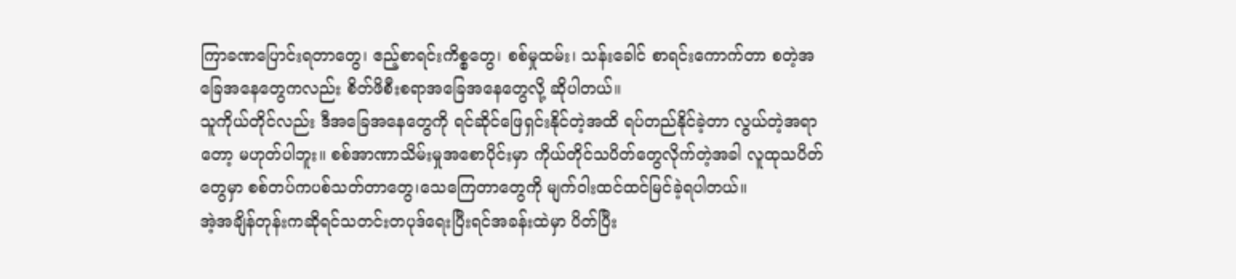ကြာခဏပြောင်းရတာတွေ၊ ဧည့်စာရင်းကိစ္စတွေ၊ စစ်မှုထမ်း၊ သန်းခေါင် စာရင်းကောက်တာ စတဲ့အခြေအနေတွေကလည်း စိတ်ဖိစီးစရာအခြေအနေတွေလို့ ဆိုပါတယ်။
သူကိုယ်တိုင်လည်း ဒီအခြေအနေတွေကို ရင်ဆိုင်ဖြေရှင်းနိုင်တဲ့အထိ ရပ်တည်နိုင်ခဲ့တာ လွယ်တဲ့အရာတော့ မဟုတ်ပါဘူး။ စစ်အာဏာသိမ်းမှုအစောပိုင်းမှာ ကိုယ်တိုင်သပိတ်တွေလိုက်တဲ့အခါ လူထုသပိတ်တွေမှာ စစ်တပ်ကပစ်သတ်တာတွေ၊သေကြေတာတွေကို မျက်ဝါးထင်ထင်မြင်ခဲ့ရပါတယ်။
အဲ့အချိန်တုန်းကဆိုရင်သတင်းတပုဒ်ရေးပြီးရင်အခန်းထဲမှာ ပိတ်ပြီး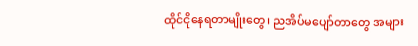ထိုင်ငိုနေရတာမျိုးတွေ၊ ညအိပ်မပျော်တာတွေ အများ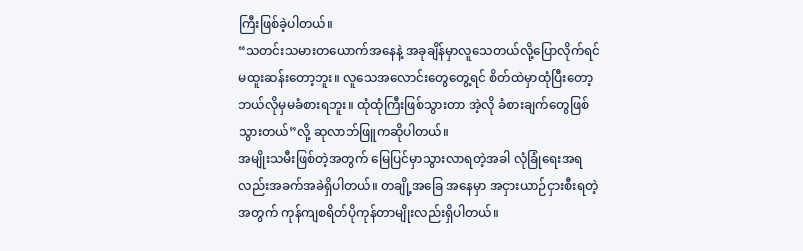ကြီးဖြစ်ခဲ့ပါတယ်။
“သတင်းသမားတယောက်အနေနဲ့ အခုချိန်မှာလူသေတယ်လို့ပြောလိုက်ရင် မထူးဆန်းတော့ဘူး။ လူသေအလောင်းတွေတွေ့ရင် စိတ်ထဲမှာထုံပြီးတော့ ဘယ်လိုမှမခံစားရဘူး။ ထုံထုံကြီးဖြစ်သွားတာ အဲ့လို ခံစားချက်တွေဖြစ်သွားတယ်”လို့ ဆုလာဘ်ဖြူကဆိုပါတယ်။
အမျိုးသမီးဖြစ်တဲ့အတွက် မြေပြင်မှာသွားလာရတဲ့အခါ လုံခြုံရေးအရလည်းအခက်အခဲရှိပါတယ်။ တချို့အခြေ အနေမှာ အငှားယာဉ်ငှားစီးရတဲ့အတွက် ကုန်ကျစရိတ်ပိုကုန်တာမျိုးလည်းရှိပါတယ်။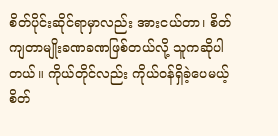စိတ်ပိုင်းဆိုင်ရာမှာလည်း အားငယ်တာ၊ စိတ်ကျတာမျိုးခဏခဏဖြစ်တယ်လို့ သူကဆိုပါတယ်။ ကိုယ်တိုင်လည်း ကိုယ်ဝန်ရှိခဲ့ပေမယ့် စိတ်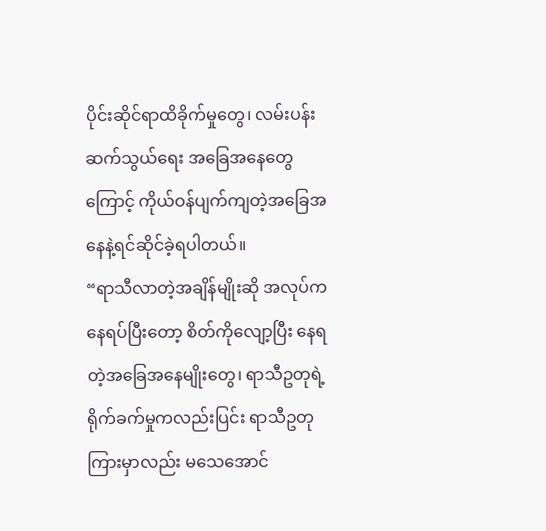ပိုင်းဆိုင်ရာထိခိုက်မှုတွေ၊ လမ်းပန်းဆက်သွယ်ရေး အခြေအနေတွေကြောင့် ကိုယ်ဝန်ပျက်ကျတဲ့အခြေအနေနဲ့ရင်ဆိုင်ခဲ့ရပါတယ်။
“ရာသီလာတဲ့အချိန်မျိုးဆို အလုပ်ကနေရပ်ပြီးတော့ စိတ်ကိုလျော့ပြီး နေရတဲ့အခြေအနေမျိုးတွေ၊ ရာသီဥတုရဲ့ရိုက်ခက်မှုကလည်းပြင်း ရာသီဥတုကြားမှာလည်း မသေအောင်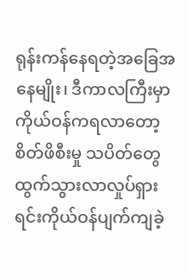ရုန်းကန်နေရတဲ့အခြေအနေမျိုး၊ ဒီကာလကြီးမှာကိုယ်ဝန်ကရလာတော့စိတ်ဖိစီးမှု သပိတ်တွေထွက်သွားလာလှုပ်ရှားရင်းကိုယ်ဝန်ပျက်ကျခဲ့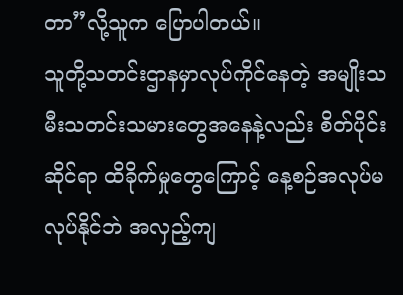တာ”လို့သူက ပြောပါတယ်။
သူတို့သတင်းဌာနမှာလုပ်ကိုင်နေတဲ့ အမျိုးသမီးသတင်းသမားတွေအနေနဲ့လည်း စိတ်ပိုင်းဆိုင်ရာ ထိခိုက်မှုတွေကြောင့် နေ့စဉ်အလုပ်မလုပ်နိုင်ဘဲ အလှည့်ကျ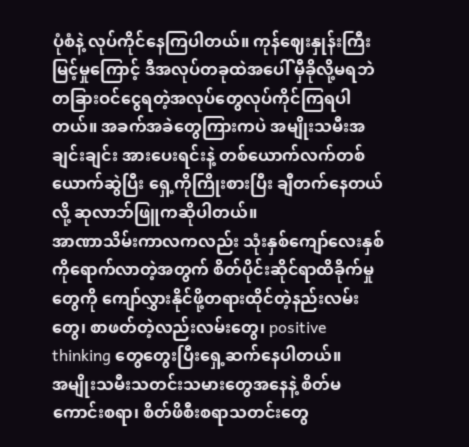ပုံစံနဲ့ လုပ်ကိုင်နေကြပါတယ်။ ကုန်ဈေးနှုန်းကြီးမြင့်မှုကြောင့် ဒီအလုပ်တခုထဲအပေါ် မှီခိုလို့မရဘဲ တခြားဝင်ငွေရတဲ့အလုပ်တွေလုပ်ကိုင်ကြရပါတယ်။ အခက်အခဲတွေကြားကပဲ အမျိုးသမီးအချင်းချင်း အားပေးရင်းနဲ့ တစ်ယောက်လက်တစ်ယောက်ဆွဲပြီး ရှေ့ကိုကြိုးစားပြီး ချီတက်နေတယ်လို့ ဆုလာဘ်ဖြူကဆိုပါတယ်။
အာဏာသိမ်းကာလကလည်း သုံးနှစ်ကျော်လေးနှစ်ကိုရောက်လာတဲ့အတွက် စိတ်ပိုင်းဆိုင်ရာထိခိုက်မှုတွေကို ကျော်လွှားနိုင်ဖို့တရားထိုင်တဲ့နည်းလမ်းတွေ၊ စာဖတ်တဲ့လည်းလမ်းတွေ၊ positive thinking တွေတွေးပြီးရှေ့ဆက်နေပါတယ်။
အမျိုးသမီးသတင်းသမားတွေအနေနဲ့ စိတ်မကောင်းစရာ၊ စိတ်ဖိစီးစရာသတင်းတွေ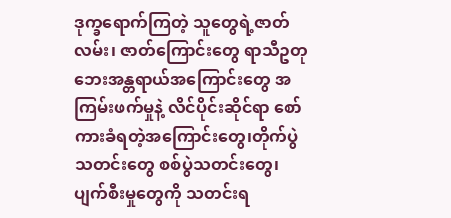ဒုက္ခရောက်ကြတဲ့ သူတွေရဲ့ဇာတ်လမ်း၊ ဇာတ်ကြောင်းတွေ ရာသီဥတုဘေးအန္တရာယ်အကြောင်းတွေ အကြမ်းဖက်မှုနဲ့ လိင်ပိုင်းဆိုင်ရာ စော်ကားခံရတဲ့အကြောင်းတွေ၊တိုက်ပွဲသတင်းတွေ စစ်ပွဲသတင်းတွေ၊ ပျက်စီးမှုတွေကို သတင်းရ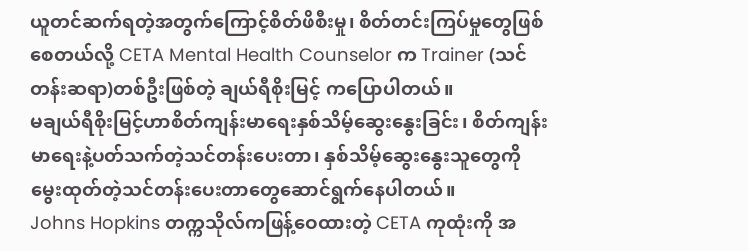ယူတင်ဆက်ရတဲ့အတွက်ကြောင့်စိတ်ဖိစီးမှု၊ စိတ်တင်းကြပ်မှုတွေဖြစ်စေတယ်လို့ CETA Mental Health Counselor က Trainer (သင်တန်းဆရာ)တစ်ဦးဖြစ်တဲ့ ချယ်ရီစိုးမြင့် ကပြောပါတယ်။
မချယ်ရီစိုးမြင့်ဟာစိတ်ကျန်းမာရေးနှစ်သိမ့်ဆွေးနွေးခြင်း၊ စိတ်ကျန်းမာရေးနဲ့ပတ်သက်တဲ့သင်တန်းပေးတာ၊ နှစ်သိမ့်ဆွေးနွေးသူတွေကို မွေးထုတ်တဲ့သင်တန်းပေးတာတွေဆောင်ရွက်နေပါတယ်။
Johns Hopkins တက္ကသိုလ်ကဖြန့်ဝေထားတဲ့ CETA ကုထုံးကို အ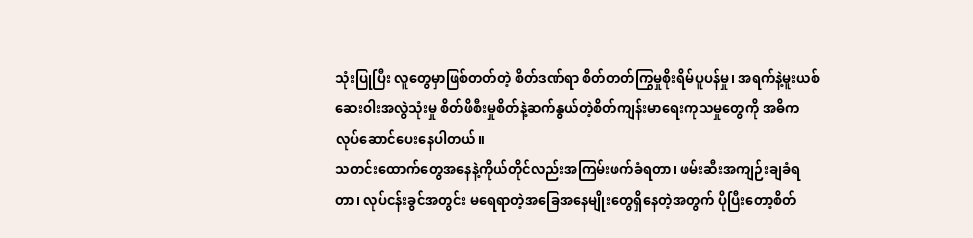သုံးပြုပြီး လူတွေမှာဖြစ်တတ်တဲ့ စိတ်ဒဏ်ရာ စိတ်တတ်ကြွမှုစိုးရိမ်ပူပန်မှု၊ အရက်နဲ့မူးယစ်ဆေးဝါးအလွဲသုံးမှု စိတ်ဖိစီးမှုစိတ်နဲ့ဆက်နွယ်တဲ့စိတ်ကျန်းမာရေးကုသမှုတွေကို အဓိကလုပ်ဆောင်ပေးနေပါတယ်။
သတင်းထောက်တွေအနေနဲ့ကိုယ်တိုင်လည်းအကြမ်းဖက်ခံရတာ၊ ဖမ်းဆီးအကျဉ်းချခံရတာ၊ လုပ်ငန်းခွင်အတွင်း မရေရာတဲ့အခြေအနေမျိုးတွေရှိနေတဲ့အတွက် ပိုပြီးတော့စိတ်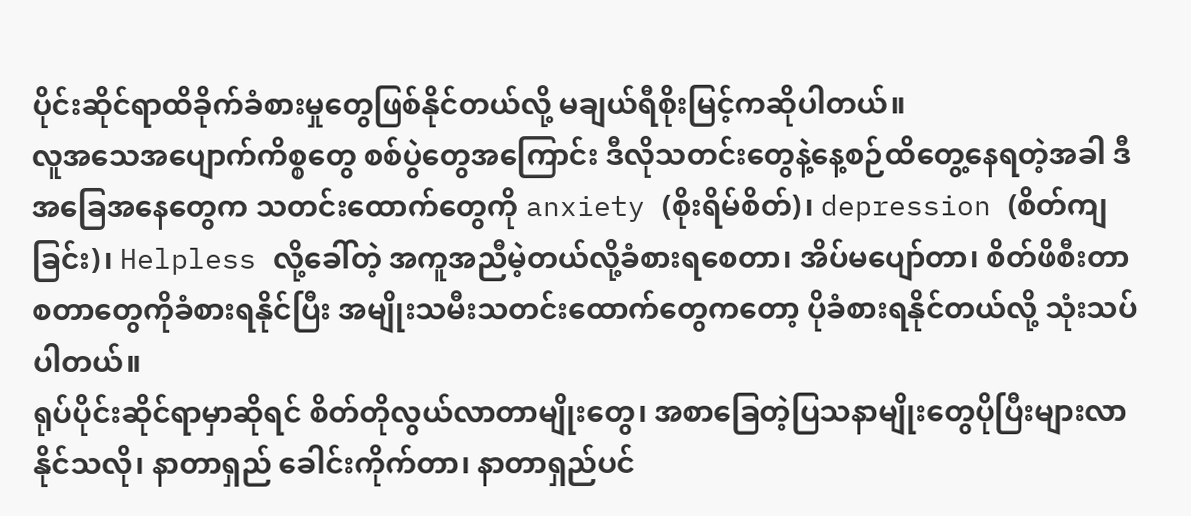ပိုင်းဆိုင်ရာထိခိုက်ခံစားမှုတွေဖြစ်နိုင်တယ်လို့ မချယ်ရီစိုးမြင့်ကဆိုပါတယ်။
လူအသေအပျောက်ကိစ္စတွေ စစ်ပွဲတွေအကြောင်း ဒီလိုသတင်းတွေနဲ့နေ့စဉ်ထိတွေ့နေရတဲ့အခါ ဒီအခြေအနေတွေက သတင်းထောက်တွေကို anxiety (စိုးရိမ်စိတ်)၊ depression (စိတ်ကျခြင်း)၊ Helpless လို့ခေါ်တဲ့ အကူအညီမဲ့တယ်လို့ခံစားရစေတာ၊ အိပ်မပျော်တာ၊ စိတ်ဖိစီးတာစတာတွေကိုခံစားရနိုင်ပြီး အမျိုးသမီးသတင်းထောက်တွေကတော့ ပိုခံစားရနိုင်တယ်လို့ သုံးသပ်ပါတယ်။
ရုပ်ပိုင်းဆိုင်ရာမှာဆိုရင် စိတ်တိုလွယ်လာတာမျိုးတွေ၊ အစာခြေတဲ့ပြသနာမျိုးတွေပိုပြီးများလာနိုင်သလို၊ နာတာရှည် ခေါင်းကိုက်တာ၊ နာတာရှည်ပင်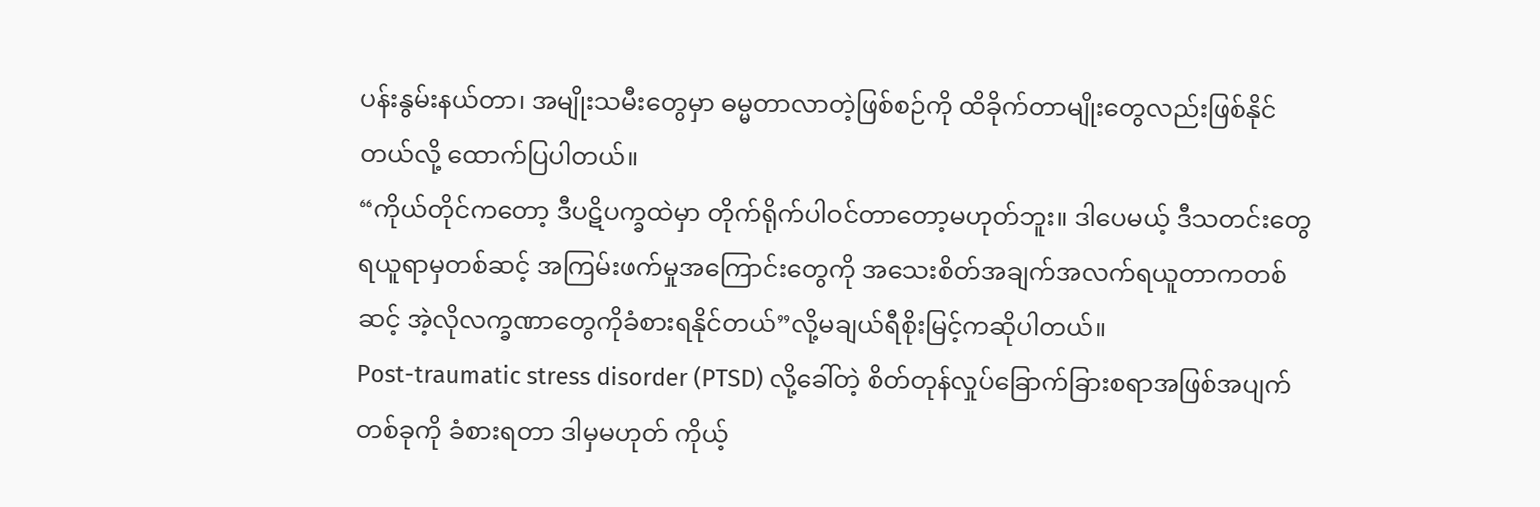ပန်းနွမ်းနယ်တာ၊ အမျိုးသမီးတွေမှာ ဓမ္မတာလာတဲ့ဖြစ်စဉ်ကို ထိခိုက်တာမျိုးတွေလည်းဖြစ်နိုင်တယ်လို့ ထောက်ပြပါတယ်။
“ကိုယ်တိုင်ကတော့ ဒီပဋိပက္ခထဲမှာ တိုက်ရိုက်ပါဝင်တာတော့မဟုတ်ဘူး။ ဒါပေမယ့် ဒီသတင်းတွေရယူရာမှတစ်ဆင့် အကြမ်းဖက်မှုအကြောင်းတွေကို အသေးစိတ်အချက်အလက်ရယူတာကတစ်ဆင့် အဲ့လိုလက္ခဏာတွေကိုခံစားရနိုင်တယ်”လို့မချယ်ရီစိုးမြင့်ကဆိုပါတယ်။
Post-traumatic stress disorder (PTSD) လို့ခေါ်တဲ့ စိတ်တုန်လှုပ်ခြောက်ခြားစရာအဖြစ်အပျက်တစ်ခုကို ခံစားရတာ ဒါမှမဟုတ် ကိုယ့်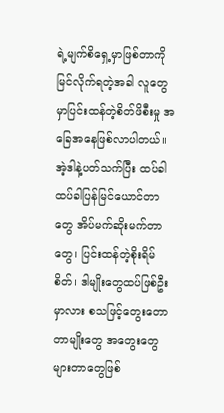ရဲ့မျက်စိရှေ့မှာဖြစ်တာကိုမြင်လိုက်ရတဲ့အခါ လူတွေမှာပြင်းထန်တဲ့စိတ်ဖိစီးမှု အခြေအနေဖြစ်လာပါတယ်။ အဲ့ဒါနဲ့ပတ်သက်ပြီး ထပ်ခါထပ်ခါပြန်မြင်ယောင်တာတွေ အိပ်မက်ဆိုးမက်တာတွေ၊ ပြင်းထန်တဲ့စိုးရိမ်စိတ်၊ ဒါမျိုးတွေထပ်ဖြစ်ဦးမှာလား စသဖြင့်တွေးတောတာမျိုးတွေ အတွေးတွေများတာတွေဖြစ်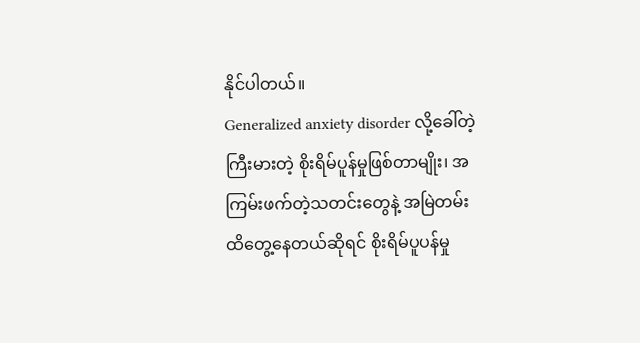နိုင်ပါတယ်။
Generalized anxiety disorder လို့ခေါ်တဲ့ကြီးမားတဲ့ စိုးရိမ်ပူန်မှုဖြစ်တာမျိုး၊ အကြမ်းဖက်တဲ့သတင်းတွေနဲ့ အမြဲတမ်းထိတွေ့နေတယ်ဆိုရင် စိုးရိမ်ပူပန်မှု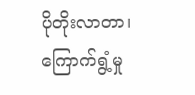ပိုတိုးလာတာ၊ ကြောက်ရွံ့မှု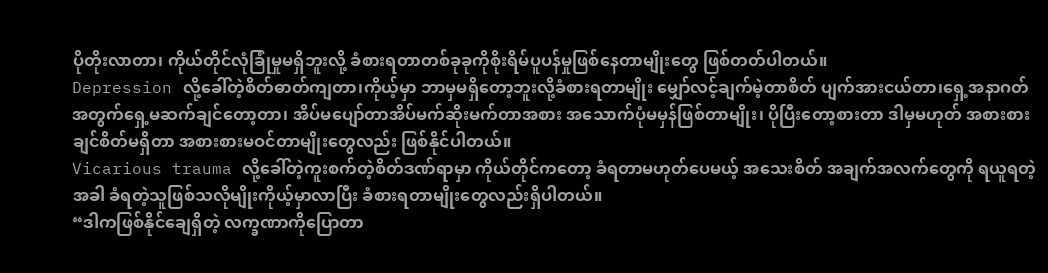ပိုတိုးလာတာ၊ ကိုယ်တိုင်လုံခြုံမှုမရှိဘူးလို့ ခံစားရတာတစ်ခုခုကိုစိုးရိမ်ပူပန်မှုဖြစ်နေတာမျိုးတွေ ဖြစ်တတ်ပါတယ်။
Depression လို့ခေါ်တဲ့စိတ်ဓာတ်ကျတာ၊ကိုယ့်မှာ ဘာမှမရှိတော့ဘူးလို့ခံစားရတာမျိုး မျှော်လင့်ချက်မဲ့တာစိတ် ပျက်အားငယ်တာ၊ရှေ့အနာဂတ်အတွက်ရှေ့မဆက်ချင်တော့တာ၊ အိပ်မပျော်တာအိပ်မက်ဆိုးမက်တာအစား အသောက်ပုံမမှန်ဖြစ်တာမျိုး၊ ပိုပြီးတော့စားတာ ဒါမှမဟုတ် အစားစားချင်စိတ်မရှိတာ အစားစားမဝင်တာမျိုးတွေလည်း ဖြစ်နိုင်ပါတယ်။
Vicarious trauma လို့ခေါ်တဲ့ကူးစက်တဲ့စိတ်ဒဏ်ရာမှာ ကိုယ်တိုင်ကတော့ ခံရတာမဟုတ်ပေမယ့် အသေးစိတ် အချက်အလက်တွေကို ရယူရတဲ့အခါ ခံရတဲ့သူဖြစ်သလိုမျိုးကိုယ့်မှာလာပြီး ခံစားရတာမျိုးတွေလည်းရှိပါတယ်။
“ဒါကဖြစ်နိုင်ချေရှိတဲ့ လက္ခဏာကိုပြောတာ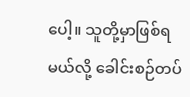ပေါ့။ သူတို့မှာဖြစ်ရမယ်လို့ ခေါင်းစဉ်တပ်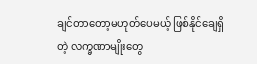ချင်တာတော့မဟုတ်ပေမယ့် ဖြစ်နိုင်ချေရှိတဲ့ လက္ခဏာမျိုးတွေ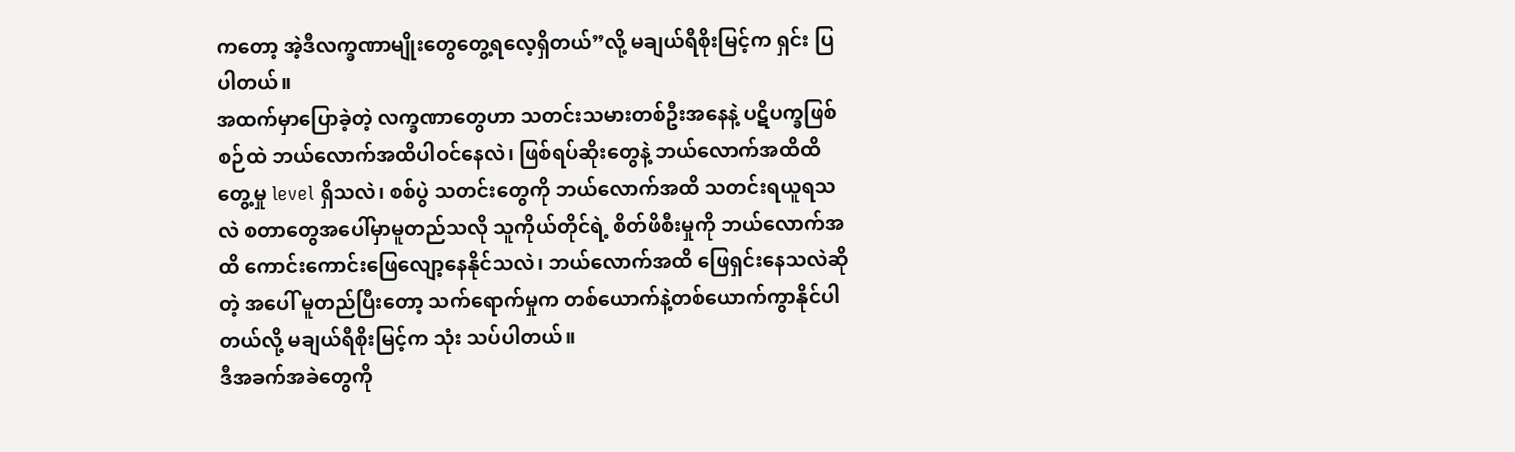ကတော့ အဲ့ဒီလက္ခဏာမျိုးတွေတွေ့ရလေ့ရှိတယ်”လို့ မချယ်ရီစိုးမြင့်က ရှင်း ပြပါတယ်။
အထက်မှာပြောခဲ့တဲ့ လက္ခဏာတွေဟာ သတင်းသမားတစ်ဦးအနေနဲ့ ပဋိပက္ခဖြစ်စဉ်ထဲ ဘယ်လောက်အထိပါဝင်နေလဲ၊ ဖြစ်ရပ်ဆိုးတွေနဲ့ ဘယ်လောက်အထိထိတွေ့မှု level ရှိသလဲ၊ စစ်ပွဲ သတင်းတွေကို ဘယ်လောက်အထိ သတင်းရယူရသလဲ စတာတွေအပေါ်မှာမူတည်သလို သူကိုယ်တိုင်ရဲ့ စိတ်ဖိစီးမှုကို ဘယ်လောက်အထိ ကောင်းကောင်းဖြေလျော့နေနိုင်သလဲ၊ ဘယ်လောက်အထိ ဖြေရှင်းနေသလဲဆိုတဲ့ အပေါ် မူတည်ပြီးတော့ သက်ရောက်မှုက တစ်ယောက်နဲ့တစ်ယောက်ကွာနိုင်ပါတယ်လို့ မချယ်ရီစိုးမြင့်က သုံး သပ်ပါတယ်။
ဒီအခက်အခဲတွေကို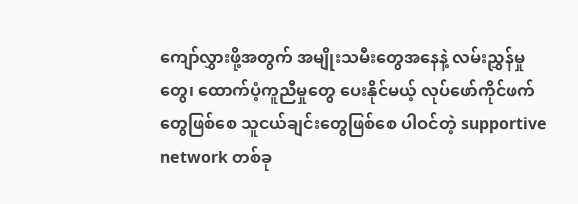ကျော်လွှားဖို့အတွက် အမျိုးသမီးတွေအနေနဲ့ လမ်းညွှန်မှုတွေ၊ ထောက်ပံ့ကူညီမှုတွေ ပေးနိုင်မယ့် လုပ်ဖော်ကိုင်ဖက်တွေဖြစ်စေ သူငယ်ချင်းတွေဖြစ်စေ ပါဝင်တဲ့ supportive network တစ်ခု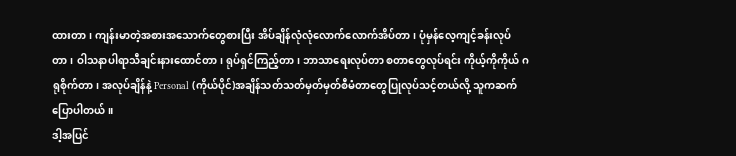ထားတာ၊ ကျန်းမာတဲ့အစားအသောက်တွေစားပြီး အိပ်ချိန်လုံလုံလောက်လောက်အိပ်တာ၊ ပုံမှန်လေ့ကျင့်ခန်းလုပ်တာ၊ ဝါသနာပါရာသီချင်းနားထောင်တာ၊ ရုပ်ရှင်ကြည့်တာ၊ ဘာသာရေးလုပ်တာ စတာတွေလုပ်ရင်း ကိုယ့်ကိုကိုယ် ဂရုစိုက်တာ၊ အလုပ်ချိန်နဲ့ Personal (ကိုယ်ပိုင်)အချိန်သတ်သတ်မှတ်မှတ်စီမံတာတွေပြုလုပ်သင့်တယ်လို့ သူကဆက်ပြောပါတယ်။
ဒါ့အပြင်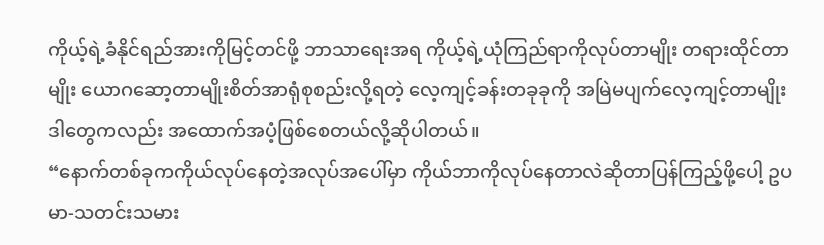ကိုယ့်ရဲ့ခံနိုင်ရည်အားကိုမြင့်တင်ဖို့ ဘာသာရေးအရ ကိုယ့်ရဲ့ယုံကြည်ရာကိုလုပ်တာမျိုး တရားထိုင်တာမျိုး ယောဂဆော့တာမျိုးစိတ်အာရုံစုစည်းလို့ရတဲ့ လေ့ကျင့်ခန်းတခုခုကို အမြဲမပျက်လေ့ကျင့်တာမျိုး ဒါတွေကလည်း အထောက်အပံ့ဖြစ်စေတယ်လို့ဆိုပါတယ်။
“နောက်တစ်ခုကကိုယ်လုပ်နေတဲ့အလုပ်အပေါ်မှာ ကိုယ်ဘာကိုလုပ်နေတာလဲဆိုတာပြန်ကြည့်ဖို့ပေါ့ ဥပမာ-သတင်းသမား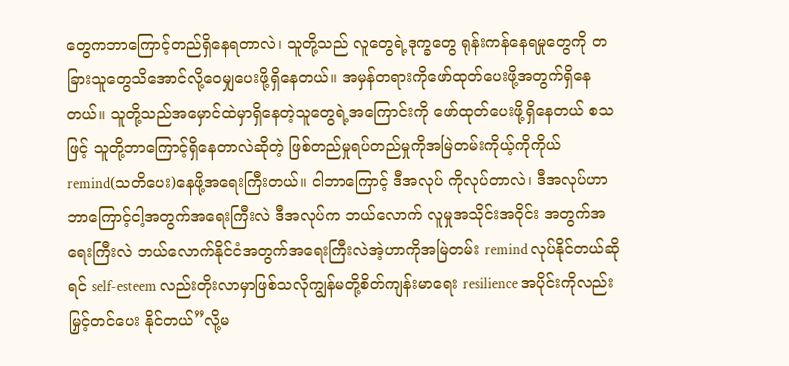တွေကဘာကြောင့်တည်ရှိနေရတာလဲ၊ သူတို့သည် လူတွေရဲ့ဒုက္ခတွေ ရုန်းကန်နေရမှုတွေကို တခြားသူတွေသိအောင်လို့ဝေမျှပေးဖို့ရှိနေတယ်။ အမှန်တရားကိုဖော်ထုတ်ပေးဖို့အတွက်ရှိနေတယ်။ သူတို့သည်အမှောင်ထဲမှာရှိနေတဲ့သူတွေရဲ့အကြောင်းကို ဖော်ထုတ်ပေးဖို့ရှိနေတယ် စသဖြင့် သူတို့ဘာကြောင့်ရှိနေတာလဲဆိုတဲ့ ဖြစ်တည်မှုရပ်တည်မှုကိုအမြဲတမ်းကိုယ့်ကိုကိုယ် remind(သတိပေး)နေဖို့အရေးကြီးတယ်။ ငါဘာကြောင့် ဒီအလုပ် ကိုလုပ်တာလဲ၊ ဒီအလုပ်ဟာ ဘာကြောင့်ငါ့အတွက်အရေးကြီးလဲ ဒီအလုပ်က ဘယ်လောက် လူမှုအသိုင်းအဝိုင်း အတွက်အရေးကြီးလဲ ဘယ်လောက်နိုင်ငံအတွက်အရေးကြီးလဲအဲ့ဟာကိုအမြဲတမ်း remind လုပ်နိုင်တယ်ဆိုရင် self-esteem လည်းတိုးလာမှာဖြစ်သလိုကျွန်မတို့စိတ်ကျန်းမာရေး resilience အပိုင်းကိုလည်းမြှင့်တင်ပေး နိုင်တယ်”လို့မ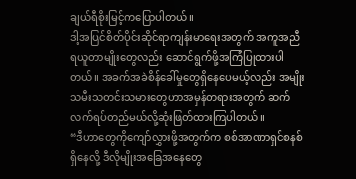ချယ်ရီစိုးမြင့်ကပြောပါတယ်။
ဒါ့အပြင်စိတ်ပိုင်းဆိုင်ရာကျန်းမာရေးအတွက် အကူအညီရယူတာမျိုးတွေလည်း ဆောင်ရွက်ဖို့အကြံပြုထားပါတယ်။ အခက်အခဲစိန်ခေါ်မှုတွေရှိနေပေမယ့်လည်း အမျိုးသမီးသတင်းသမားတွေဟာအမှန်တရားအတွက် ဆက်လက်ရပ်တည်မယ်လို့ဆုံးဖြတ်ထားကြပါတယ်။
“ဒီဟာတွေကိုကျော်လွှားဖို့အတွက်က စစ်အာဏာရှင်စနစ်ရှိနေလို့ ဒီလိုမျိုးအခြေအနေတွေ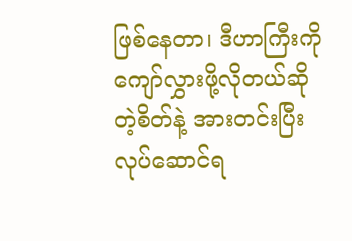ဖြစ်နေတာ၊ ဒီဟာကြီးကိုကျော်လွှားဖို့လိုတယ်ဆိုတဲ့စိတ်နဲ့ အားတင်းပြီးလုပ်ဆောင်ရ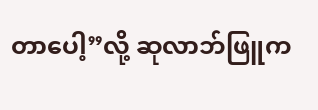တာပေါ့”လို့ ဆုလာဘ်ဖြူက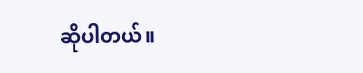ဆိုပါတယ်။